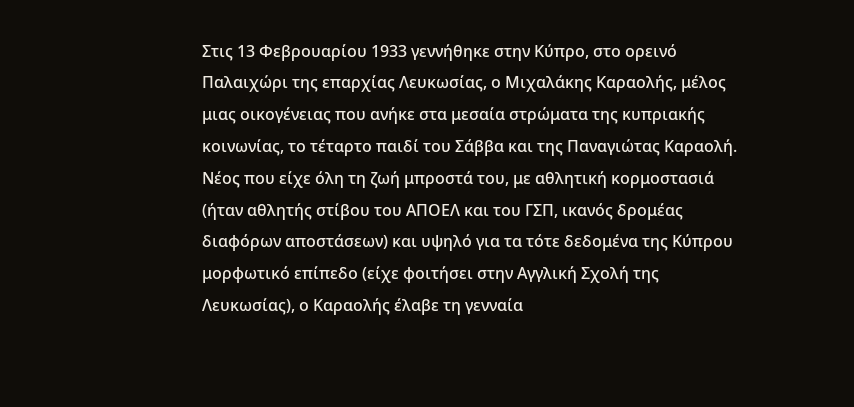Στις 13 Φεβρουαρίου 1933 γεννήθηκε στην Κύπρο, στο ορεινό Παλαιχώρι της επαρχίας Λευκωσίας, ο Μιχαλάκης Καραολής, μέλος μιας οικογένειας που ανήκε στα μεσαία στρώματα της κυπριακής κοινωνίας, το τέταρτο παιδί του Σάββα και της Παναγιώτας Καραολή.
Νέος που είχε όλη τη ζωή μπροστά του, με αθλητική κορμοστασιά (ήταν αθλητής στίβου του ΑΠΟΕΛ και του ΓΣΠ, ικανός δρομέας διαφόρων αποστάσεων) και υψηλό για τα τότε δεδομένα της Κύπρου μορφωτικό επίπεδο (είχε φοιτήσει στην Αγγλική Σχολή της Λευκωσίας), ο Καραολής έλαβε τη γενναία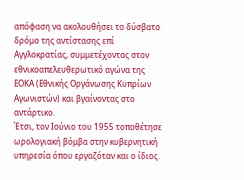απόφαση να ακολουθήσει το δύσβατο δρόμο της αντίστασης επί Αγγλοκρατίας, συμμετέχοντας στον εθνικοαπελευθερωτικό αγώνα της ΕΟΚΑ (Εθνικής Οργάνωσης Κυπρίων Αγωνιστών) και βγαίνοντας στο αντάρτικο.
Έτσι, τον Ιούνιο του 1955 τοποθέτησε ωρολογιακή βόμβα στην κυβερνητική υπηρεσία όπου εργαζόταν και ο ίδιος.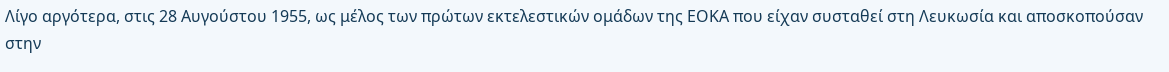Λίγο αργότερα, στις 28 Αυγούστου 1955, ως μέλος των πρώτων εκτελεστικών ομάδων της ΕΟΚΑ που είχαν συσταθεί στη Λευκωσία και αποσκοπούσαν στην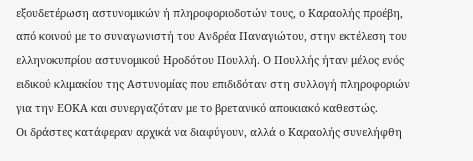εξουδετέρωση αστυνομικών ή πληροφοριοδοτών τους, ο Καραολής προέβη, από κοινού με το συναγωνιστή του Ανδρέα Παναγιώτου, στην εκτέλεση του ελληνοκυπρίου αστυνομικού Ηροδότου Πουλλή. Ο Πουλλής ήταν μέλος ενός ειδικού κλιμακίου της Αστυνομίας που επιδιδόταν στη συλλογή πληροφοριών για την ΕΟΚΑ και συνεργαζόταν με το βρετανικό αποικιακό καθεστώς.
Οι δράστες κατάφεραν αρχικά να διαφύγουν, αλλά ο Καραολής συνελήφθη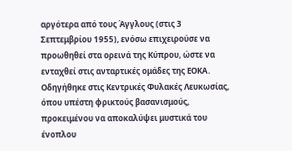αργότερα από τους Άγγλους (στις 3 Σεπτεμβρίου 1955), ενόσω επιχειρούσε να προωθηθεί στα ορεινά της Κύπρου, ώστε να ενταχθεί στις ανταρτικές ομάδες της ΕΟΚΑ. Οδηγήθηκε στις Κεντρικές Φυλακές Λευκωσίας, όπου υπέστη φρικτούς βασανισμούς, προκειμένου να αποκαλύψει μυστικά του ένοπλου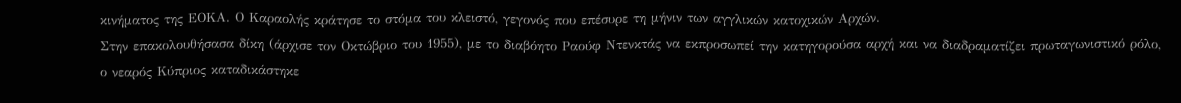κινήματος της ΕΟΚΑ. Ο Καραολής κράτησε το στόμα του κλειστό, γεγονός που επέσυρε τη μήνιν των αγγλικών κατοχικών Αρχών.
Στην επακολουθήσασα δίκη (άρχισε τον Οκτώβριο του 1955), με το διαβόητο Ραούφ Ντενκτάς να εκπροσωπεί την κατηγορούσα αρχή και να διαδραματίζει πρωταγωνιστικό ρόλο, ο νεαρός Κύπριος καταδικάστηκε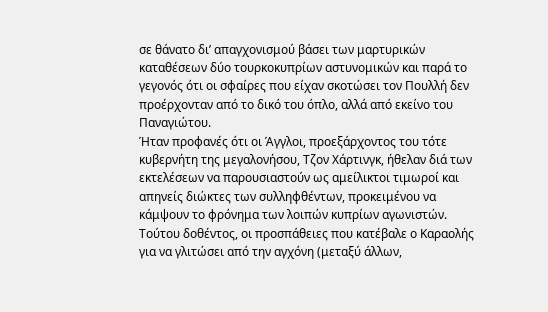σε θάνατο δι’ απαγχονισμού βάσει των μαρτυρικών καταθέσεων δύο τουρκοκυπρίων αστυνομικών και παρά το γεγονός ότι οι σφαίρες που είχαν σκοτώσει τον Πουλλή δεν προέρχονταν από το δικό του όπλο, αλλά από εκείνο του Παναγιώτου.
Ήταν προφανές ότι οι Άγγλοι, προεξάρχοντος του τότε κυβερνήτη της μεγαλονήσου, Τζον Χάρτινγκ, ήθελαν διά των εκτελέσεων να παρουσιαστούν ως αμείλικτοι τιμωροί και απηνείς διώκτες των συλληφθέντων, προκειμένου να κάμψουν το φρόνημα των λοιπών κυπρίων αγωνιστών.
Τούτου δοθέντος, οι προσπάθειες που κατέβαλε ο Καραολής για να γλιτώσει από την αγχόνη (μεταξύ άλλων,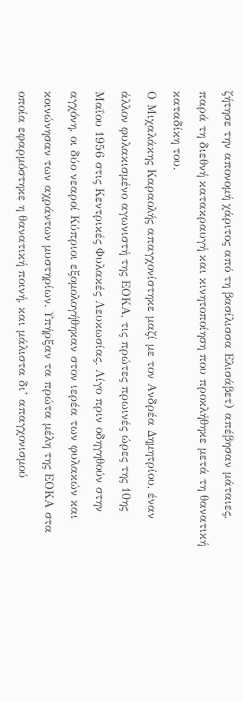ζήτησε την απονομή χάριτος από τη βασίλισσα Ελισάβετ) απέβησαν μάταιες, παρά τη διεθνή κατακραυγή και κινητοποίηση που προκλήθηκε μετά τη θανατική καταδίκη του.
Ο Μιχαλάκης Καραολής απαγχονίστηκε μαζί με τον Ανδρέα Δημητρίου, έναν άλλον φυλακισμένο αγωνιστή της ΕΟΚΑ, τις πρώτες πρωινές ώρες της 10ης Μαΐου 1956 στις Κεντρικές Φυλακές Λευκωσίας. Λίγο πριν οδηγηθούν στην αγχόνη, οι δύο νεαροί Κύπριοι εξομολογήθηκαν στον ιερέα των φυλακών και κοινώνησαν των αχράντων μυστηρίων. Υπήρξαν τα πρώτα μέλη της ΕΟΚΑ στα οποία εφαρμόστηκε η θανατική ποινή, και μάλιστα δι’ απαγχονισμού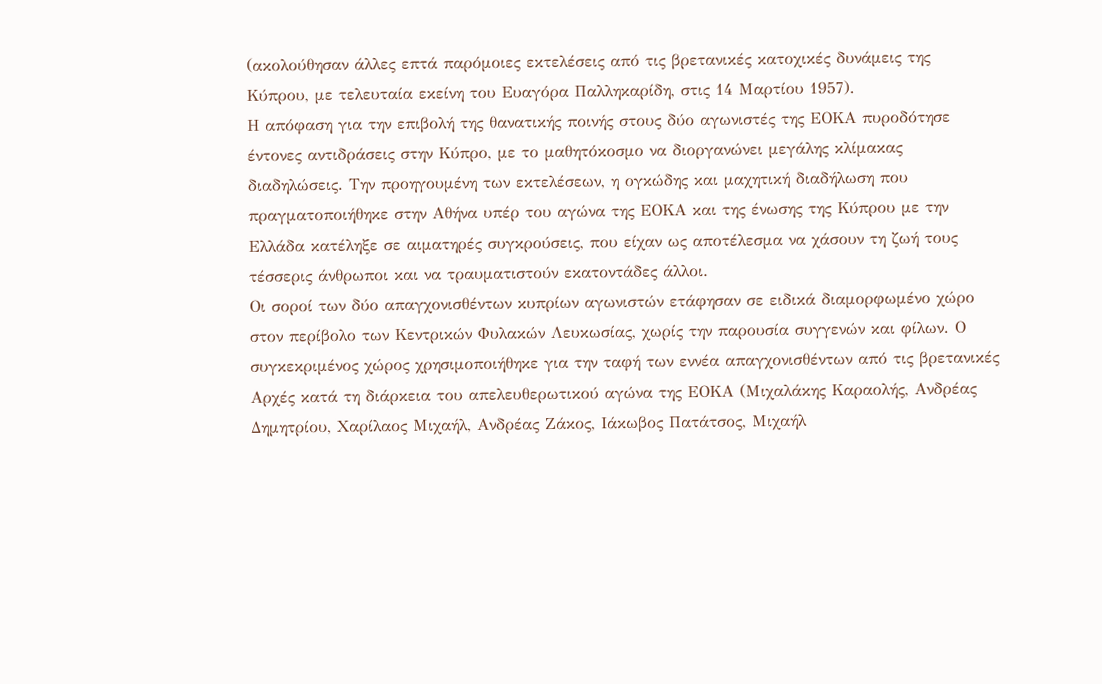(ακολούθησαν άλλες επτά παρόμοιες εκτελέσεις από τις βρετανικές κατοχικές δυνάμεις της Κύπρου, με τελευταία εκείνη του Ευαγόρα Παλληκαρίδη, στις 14 Μαρτίου 1957).
Η απόφαση για την επιβολή της θανατικής ποινής στους δύο αγωνιστές της ΕΟΚΑ πυροδότησε έντονες αντιδράσεις στην Κύπρο, με το μαθητόκοσμο να διοργανώνει μεγάλης κλίμακας διαδηλώσεις. Την προηγουμένη των εκτελέσεων, η ογκώδης και μαχητική διαδήλωση που πραγματοποιήθηκε στην Αθήνα υπέρ του αγώνα της ΕΟΚΑ και της ένωσης της Κύπρου με την Ελλάδα κατέληξε σε αιματηρές συγκρούσεις, που είχαν ως αποτέλεσμα να χάσουν τη ζωή τους τέσσερις άνθρωποι και να τραυματιστούν εκατοντάδες άλλοι.
Οι σοροί των δύο απαγχονισθέντων κυπρίων αγωνιστών ετάφησαν σε ειδικά διαμορφωμένο χώρο στον περίβολο των Κεντρικών Φυλακών Λευκωσίας, χωρίς την παρουσία συγγενών και φίλων. Ο συγκεκριμένος χώρος χρησιμοποιήθηκε για την ταφή των εννέα απαγχονισθέντων από τις βρετανικές Αρχές κατά τη διάρκεια του απελευθερωτικού αγώνα της ΕΟΚΑ (Μιχαλάκης Καραολής, Ανδρέας Δημητρίου, Χαρίλαος Μιχαήλ, Ανδρέας Ζάκος, Ιάκωβος Πατάτσος, Μιχαήλ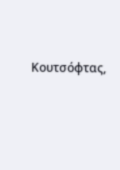Κουτσόφτας,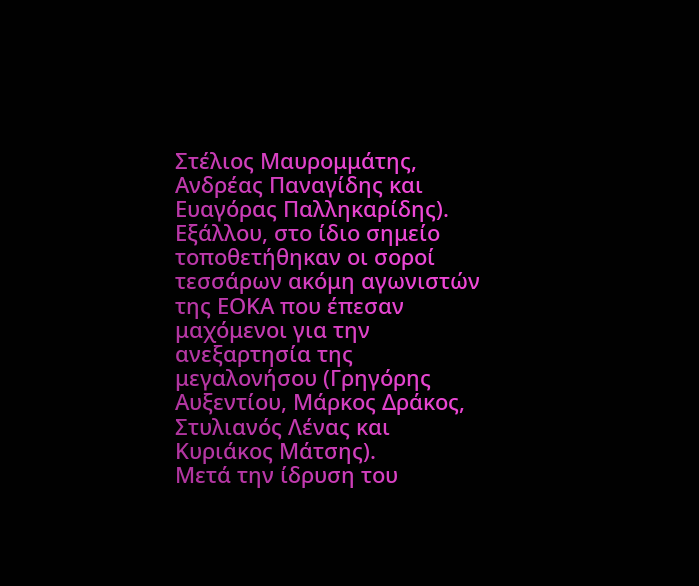Στέλιος Μαυρομμάτης, Ανδρέας Παναγίδης και Ευαγόρας Παλληκαρίδης).
Εξάλλου, στο ίδιο σημείο τοποθετήθηκαν οι σοροί τεσσάρων ακόμη αγωνιστών της ΕΟΚΑ που έπεσαν μαχόμενοι για την ανεξαρτησία της μεγαλονήσου (Γρηγόρης Αυξεντίου, Μάρκος Δράκος, Στυλιανός Λένας και Κυριάκος Μάτσης).
Μετά την ίδρυση του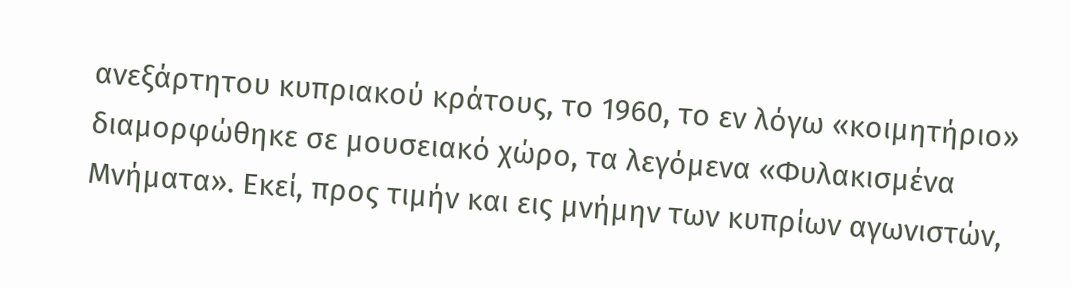ανεξάρτητου κυπριακού κράτους, το 1960, το εν λόγω «κοιμητήριο» διαμορφώθηκε σε μουσειακό χώρο, τα λεγόμενα «Φυλακισμένα Μνήματα». Εκεί, προς τιμήν και εις μνήμην των κυπρίων αγωνιστών,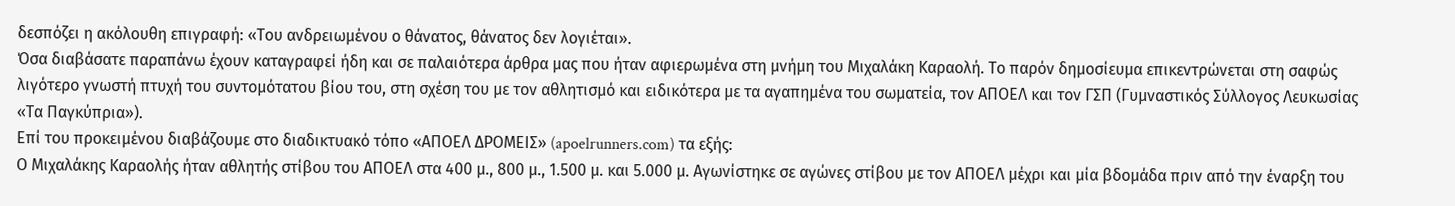δεσπόζει η ακόλουθη επιγραφή: «Του ανδρειωμένου ο θάνατος, θάνατος δεν λογιέται».
Όσα διαβάσατε παραπάνω έχουν καταγραφεί ήδη και σε παλαιότερα άρθρα μας που ήταν αφιερωμένα στη μνήμη του Μιχαλάκη Καραολή. Το παρόν δημοσίευμα επικεντρώνεται στη σαφώς λιγότερο γνωστή πτυχή του συντομότατου βίου του, στη σχέση του με τον αθλητισμό και ειδικότερα με τα αγαπημένα του σωματεία, τον ΑΠΟΕΛ και τον ΓΣΠ (Γυμναστικός Σύλλογος Λευκωσίας «Τα Παγκύπρια»).
Επί του προκειμένου διαβάζουμε στο διαδικτυακό τόπο «ΑΠΟΕΛ ΔΡΟΜΕΙΣ» (apoelrunners.com) τα εξής:
Ο Μιχαλάκης Καραολής ήταν αθλητής στίβου του ΑΠΟΕΛ στα 400 μ., 800 μ., 1.500 μ. και 5.000 μ. Αγωνίστηκε σε αγώνες στίβου με τον ΑΠΟΕΛ μέχρι και μία βδομάδα πριν από την έναρξη του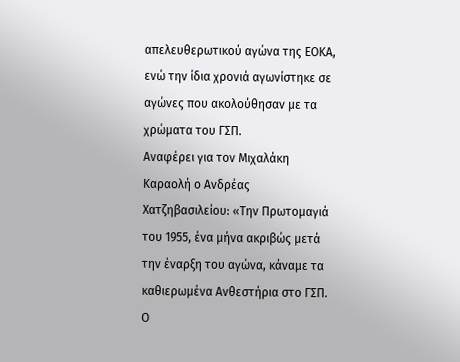απελευθερωτικού αγώνα της ΕΟΚΑ, ενώ την ίδια χρονιά αγωνίστηκε σε αγώνες που ακολούθησαν με τα χρώματα του ΓΣΠ.
Αναφέρει για τον Μιχαλάκη Καραολή ο Ανδρέας Χατζηβασιλείου: «Την Πρωτομαγιά του 1955, ένα μήνα ακριβώς μετά την έναρξη του αγώνα, κάναμε τα καθιερωμένα Ανθεστήρια στο ΓΣΠ. Ο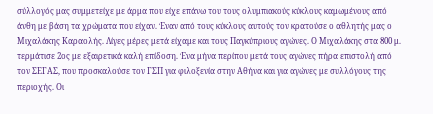σύλλογός μας συμμετείχε με άρμα που είχε επάνω του τους ολυμπιακούς κύκλους καμωμένους από άνθη με βάση τα χρώματα που είχαν. Έναν από τους κύκλους αυτούς τον κρατούσε ο αθλητής μας ο Μιχαλάκης Καραολής. Λίγες μέρες μετά είχαμε και τους Παγκύπριους αγώνες. Ο Μιχαλάκης στα 800 μ. τερμάτισε 2ος με εξαιρετικά καλή επίδοση. Ένα μήνα περίπου μετά τους αγώνες πήρα επιστολή από τον ΣΕΓΑΣ, που προσκαλούσε τον ΓΣΠ για φιλοξενία στην Αθήνα και για αγώνες με συλλόγους της περιοχής. Οι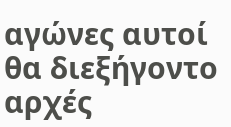αγώνες αυτοί θα διεξήγοντο αρχές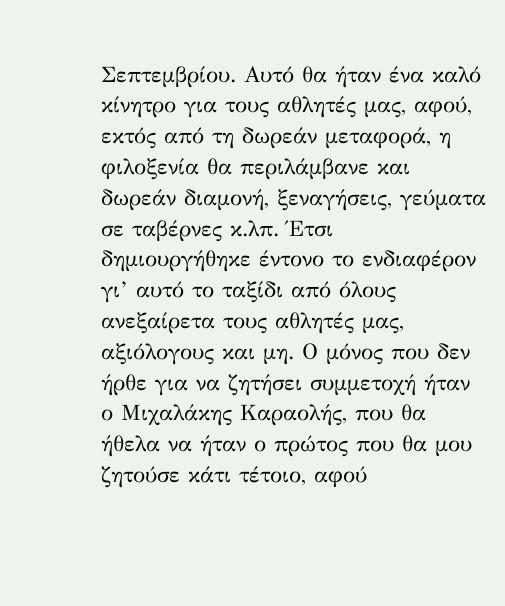Σεπτεμβρίου. Αυτό θα ήταν ένα καλό κίνητρο για τους αθλητές μας, αφού, εκτός από τη δωρεάν μεταφορά, η φιλοξενία θα περιλάμβανε και δωρεάν διαμονή, ξεναγήσεις, γεύματα σε ταβέρνες κ.λπ. Έτσι δημιουργήθηκε έντονο το ενδιαφέρον γι’ αυτό το ταξίδι από όλους ανεξαίρετα τους αθλητές μας, αξιόλογους και μη. Ο μόνος που δεν ήρθε για να ζητήσει συμμετοχή ήταν ο Μιχαλάκης Καραολής, που θα ήθελα να ήταν ο πρώτος που θα μου ζητούσε κάτι τέτοιο, αφού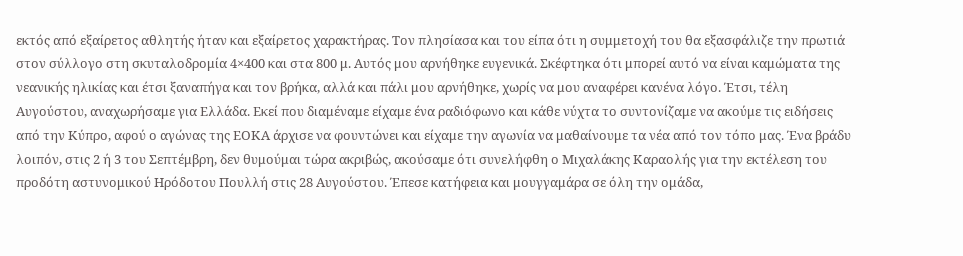εκτός από εξαίρετος αθλητής ήταν και εξαίρετος χαρακτήρας. Τον πλησίασα και του είπα ότι η συμμετοχή του θα εξασφάλιζε την πρωτιά στον σύλλογο στη σκυταλοδρομία 4×400 και στα 800 μ. Αυτός μου αρνήθηκε ευγενικά. Σκέφτηκα ότι μπορεί αυτό να είναι καμώματα της νεανικής ηλικίας και έτσι ξαναπήγα και τον βρήκα, αλλά και πάλι μου αρνήθηκε, χωρίς να μου αναφέρει κανένα λόγο. Έτσι, τέλη Αυγούστου, αναχωρήσαμε για Ελλάδα. Εκεί που διαμέναμε είχαμε ένα ραδιόφωνο και κάθε νύχτα το συντονίζαμε να ακούμε τις ειδήσεις από την Κύπρο, αφού ο αγώνας της ΕΟΚΑ άρχισε να φουντώνει και είχαμε την αγωνία να μαθαίνουμε τα νέα από τον τόπο μας. Ένα βράδυ λοιπόν, στις 2 ή 3 του Σεπτέμβρη, δεν θυμούμαι τώρα ακριβώς, ακούσαμε ότι συνελήφθη ο Μιχαλάκης Καραολής για την εκτέλεση του προδότη αστυνομικού Ηρόδοτου Πουλλή στις 28 Αυγούστου. Έπεσε κατήφεια και μουγγαμάρα σε όλη την ομάδα,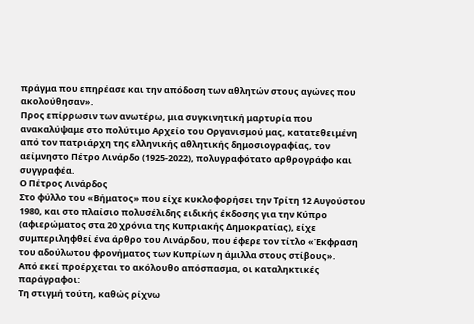πράγμα που επηρέασε και την απόδοση των αθλητών στους αγώνες που ακολούθησαν».
Προς επίρρωσιν των ανωτέρω, μια συγκινητική μαρτυρία που ανακαλύψαμε στο πολύτιμο Αρχείο του Οργανισμού μας, κατατεθειμένη από τον πατριάρχη της ελληνικής αθλητικής δημοσιογραφίας, τον αείμνηστο Πέτρο Λινάρδο (1925-2022), πολυγραφότατο αρθρογράφο και συγγραφέα.
Ο Πέτρος Λινάρδος
Στο φύλλο του «Βήματος» που είχε κυκλοφορήσει την Τρίτη 12 Αυγούστου 1980, και στο πλαίσιο πολυσέλιδης ειδικής έκδοσης για την Κύπρο (αφιερώματος στα 20 χρόνια της Κυπριακής Δημοκρατίας), είχε συμπεριληφθεί ένα άρθρο του Λινάρδου, που έφερε τον τίτλο «Έκφραση του αδούλωτου φρονήματος των Κυπρίων η άμιλλα στους στίβους».
Από εκεί προέρχεται το ακόλουθο απόσπασμα, οι καταληκτικές παράγραφοι:
Τη στιγμή τούτη, καθώς ρίχνω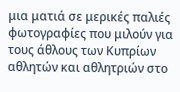μια ματιά σε μερικές παλιές φωτογραφίες που μιλούν για τους άθλους των Κυπρίων αθλητών και αθλητριών στο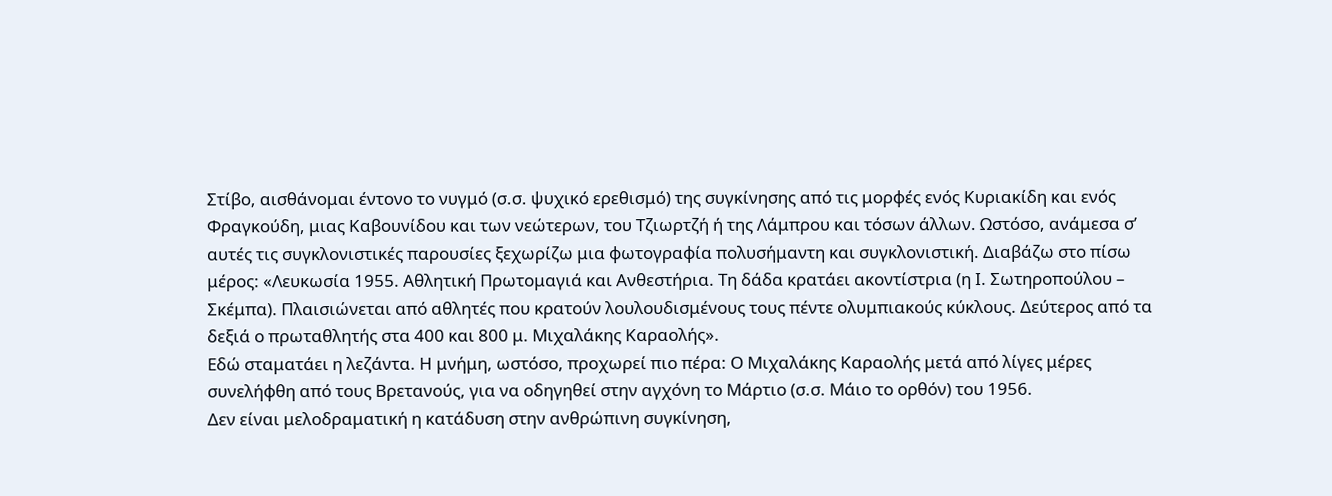Στίβο, αισθάνομαι έντονο το νυγμό (σ.σ. ψυχικό ερεθισμό) της συγκίνησης από τις μορφές ενός Κυριακίδη και ενός Φραγκούδη, μιας Καβουνίδου και των νεώτερων, του Τζιωρτζή ή της Λάμπρου και τόσων άλλων. Ωστόσο, ανάμεσα σ’ αυτές τις συγκλονιστικές παρουσίες ξεχωρίζω μια φωτογραφία πολυσήμαντη και συγκλονιστική. Διαβάζω στο πίσω μέρος: «Λευκωσία 1955. Αθλητική Πρωτομαγιά και Ανθεστήρια. Τη δάδα κρατάει ακοντίστρια (η Ι. Σωτηροπούλου – Σκέμπα). Πλαισιώνεται από αθλητές που κρατούν λουλουδισμένους τους πέντε ολυμπιακούς κύκλους. Δεύτερος από τα δεξιά ο πρωταθλητής στα 400 και 800 μ. Μιχαλάκης Καραολής».
Εδώ σταματάει η λεζάντα. Η μνήμη, ωστόσο, προχωρεί πιο πέρα: Ο Μιχαλάκης Καραολής μετά από λίγες μέρες συνελήφθη από τους Βρετανούς, για να οδηγηθεί στην αγχόνη το Μάρτιο (σ.σ. Μάιο το ορθόν) του 1956.
Δεν είναι μελοδραματική η κατάδυση στην ανθρώπινη συγκίνηση,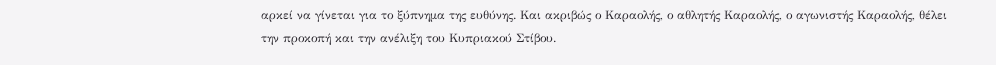αρκεί να γίνεται για το ξύπνημα της ευθύνης. Και ακριβώς ο Καραολής, ο αθλητής Καραολής, ο αγωνιστής Καραολής, θέλει την προκοπή και την ανέλιξη του Κυπριακού Στίβου.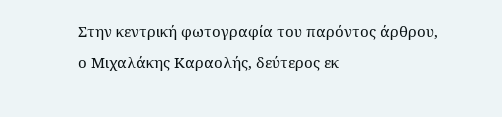Στην κεντρική φωτογραφία του παρόντος άρθρου, ο Μιχαλάκης Καραολής, δεύτερος εκ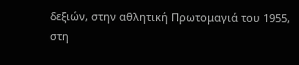δεξιών, στην αθλητική Πρωτομαγιά του 1955, στη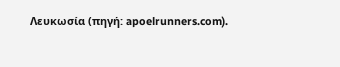Λευκωσία (πηγή: apoelrunners.com).